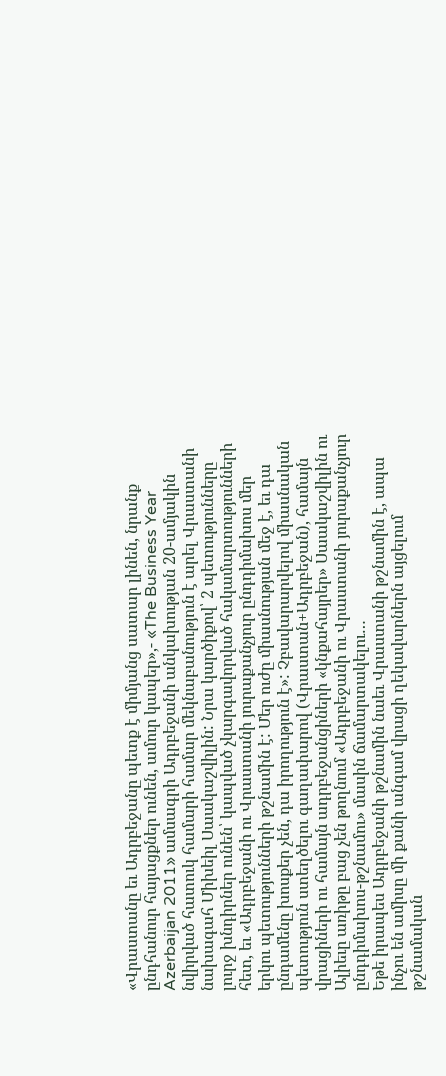«Վրաստանը եւ Ադրբեջանը պետք է միմյանց սատար լինեն, նրանք ընդհանուր հայացքներ ունեն, ամուր կապեր»,- «The Business Year Azerbaijan 2011» ամսագրի Ադրբեջանի անկախության 20-ամյակին նվիրված հատուկ համարի համար մեկնաբանություն է արել Վրաստանի նախագահ Միխեիլ Սաակաշվիլին: Նրա կարծիքով՝ 2 պետությունները լուրջ խնդիրներ ունեն՝ կապված չկարգավորված հակամարտությունների հետ, եւ «Ադրբեջանի ու Վրաստանի յուրաքանչյուր ընդդիմախոս մեր երկու պետությունների թշնամին է: Մեր ուժը միասնության մեջ է, եւ դա ընդամենը խոսքեր չեն, դա իրողություն է»: Չբավարարվելով միասնական պետություն ստեղծելու գաղափարով (Վրաստան+Ադրբեջան), համայն վրացիների ու համայն ադրբեջանցիների «կնքահայրեր» Սաակաշվիլին ու Ալիեւը առիթը բաց չեն թողնում «Ադրբեջանի ու Վրաստանի յուրաքանչյուր ընդդիմախոս-թշնամու» մասին ճամարտակելու…
Եթե իրապես Ադրբեջանի թշնամին նաեւ Վրաստանի թշնամին է, ապա ինչու են ամիսը մի քանի անգամ վրացի ղեկավարներն այցելում թշնամական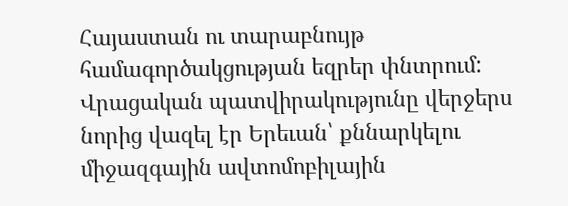Հայաստան ու տարաբնույթ համագործակցության եզրեր փնտրում:
Վրացական պատվիրակությունը վերջերս նորից վազել էր Երեւան՝ քննարկելու միջազգային ավտոմոբիլային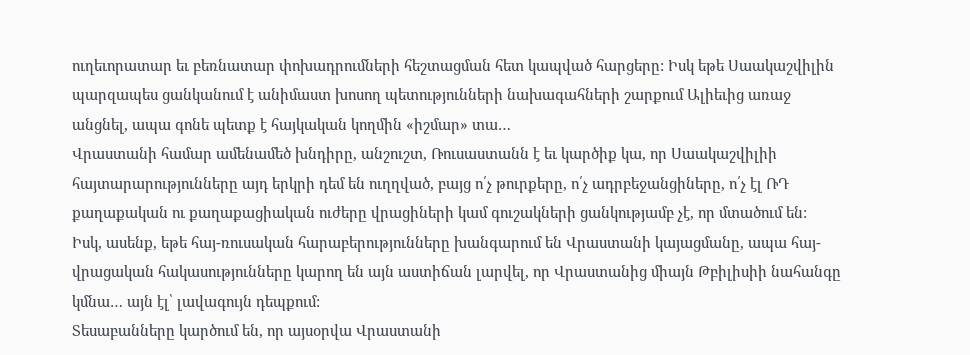ուղեւորատար եւ բեռնատար փոխադրումների հեշտացման հետ կապված հարցերը: Իսկ եթե Սաակաշվիլին պարզապես ցանկանում է անիմաստ խոսող պետությունների նախագահների շարքում Ալիեւից առաջ անցնել, ապա գոնե պետք է հայկական կողմին «իշմար» տա…
Վրաստանի համար ամենամեծ խնդիրը, անշուշտ, Ռուսաստանն է եւ կարծիք կա, որ Սաակաշվիլիի հայտարարությունները այդ երկրի դեմ են ուղղված, բայց ո՛չ թուրքերը, ո՛չ ադրբեջանցիները, ո՛չ էլ ՌԴ քաղաքական ու քաղաքացիական ուժերը վրացիների կամ գուշակների ցանկությամբ չէ, որ մտածում են:
Իսկ, ասենք, եթե հայ-ռուսական հարաբերությունները խանգարում են Վրաստանի կայացմանը, ապա հայ-վրացական հակասությունները կարող են այն աստիճան լարվել, որ Վրաստանից միայն Թբիլիսիի նահանգը կմնա… այն էլ՝ լավագույն դեպքում:
Տեսաբանները կարծում են, որ այսօրվա Վրաստանի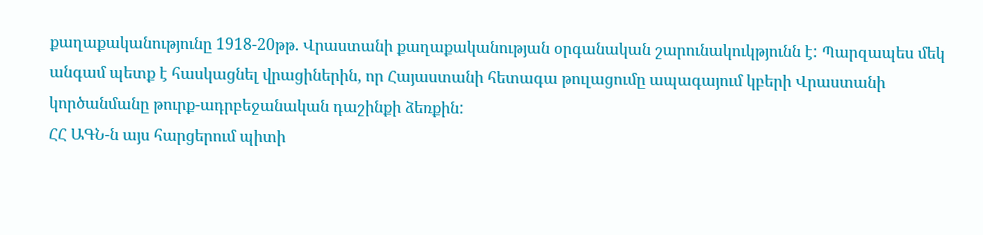քաղաքականությունը 1918-20թթ. Վրաստանի քաղաքականության օրգանական շարունակուկթյունն է: Պարզապես մեկ անգամ պետք է հասկացնել վրացիներին, որ Հայաստանի հետագա թուլացումը ապագայում կբերի Վրաստանի կործանմանը թուրք-ադրբեջանական դաշինքի ձեռքին:
ՀՀ ԱԳՆ-ն այս հարցերում պիտի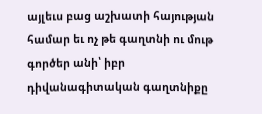այլեւս բաց աշխատի հայության համար եւ ոչ թե գաղտնի ու մութ գործեր անի՝ իբր դիվանագիտական գաղտնիքը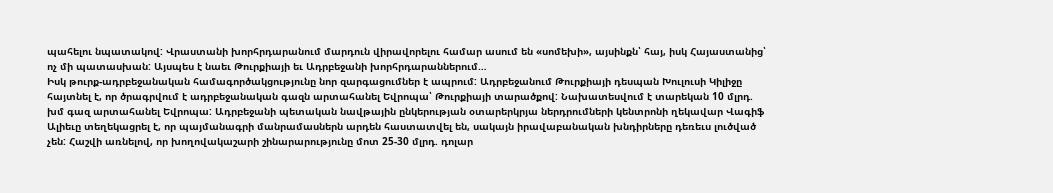պահելու նպատակով: Վրաստանի խորհրդարանում մարդուն վիրավորելու համար ասում են «սոմեխի», այսինքն՝ հայ, իսկ Հայաստանից՝ ոչ մի պատասխան: Այսպես է նաեւ Թուրքիայի եւ Ադրբեջանի խորհրդարաններում…
Իսկ թուրք-ադրբեջանական համագործակցությունը նոր զարգացումներ է ապրում: Ադրբեջանում Թուրքիայի դեսպան Խուլուսի Կիլիջը հայտնել է, որ ծրագրվում է ադրբեջանական գազն արտահանել Եվրոպա՝ Թուրքիայի տարածքով: Նախատեսվում է տարեկան 10 մլրդ. խմ գազ արտահանել Եվրոպա: Ադրբեջանի պետական նավթային ընկերության օտարերկրյա ներդրումների կենտրոնի ղեկավար Վագիֆ Ալիեւը տեղեկացրել է, որ պայմանագրի մանրամասներն արդեն հաստատվել են, սակայն իրավաբանական խնդիրները դեռեւս լուծված չեն: Հաշվի առնելով, որ խողովակաշարի շինարարությունը մոտ 25-30 մլրդ. դոլար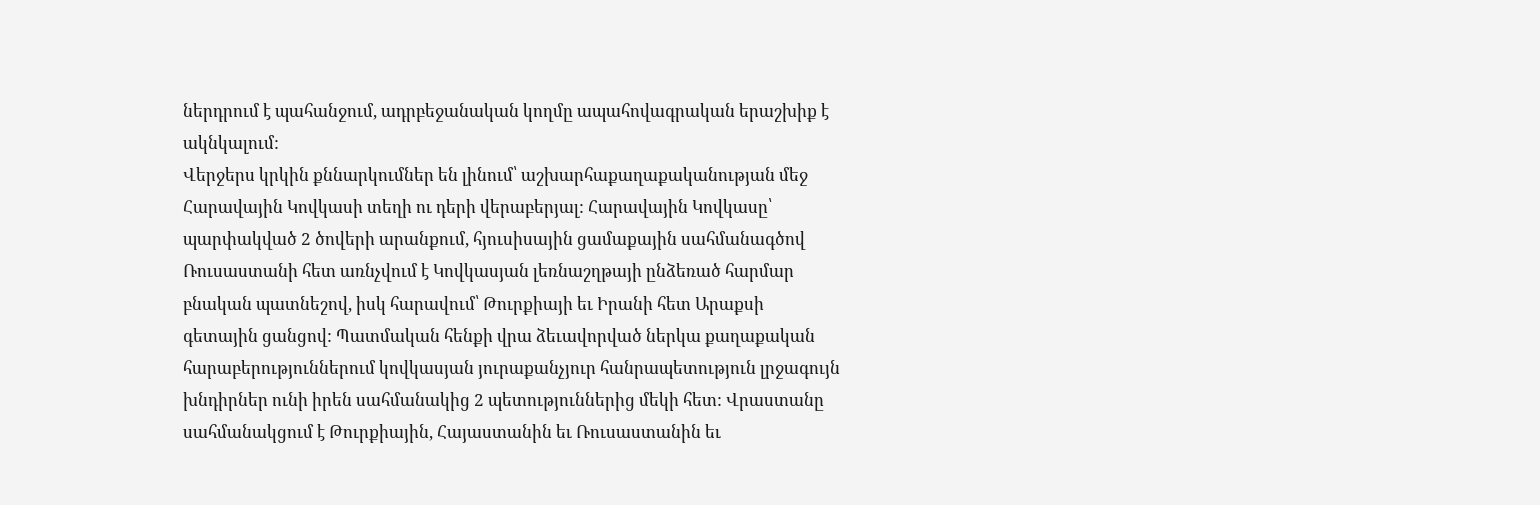ներդրում է պահանջում, ադրբեջանական կողմը ապահովագրական երաշխիք է ակնկալում:
Վերջերս կրկին քննարկումներ են լինում՝ աշխարհաքաղաքականության մեջ Հարավային Կովկասի տեղի ու դերի վերաբերյալ: Հարավային Կովկասը՝ պարփակված 2 ծովերի արանքում, հյուսիսային ցամաքային սահմանագծով Ռուսաստանի հետ առնչվում է Կովկասյան լեռնաշղթայի ընձեռած հարմար բնական պատնեշով, իսկ հարավում՝ Թուրքիայի եւ Իրանի հետ Արաքսի գետային ցանցով: Պատմական հենքի վրա ձեւավորված ներկա քաղաքական հարաբերություններում կովկասյան յուրաքանչյուր հանրապետություն լրջագույն խնդիրներ ունի իրեն սահմանակից 2 պետություններից մեկի հետ: Վրաստանը սահմանակցում է Թուրքիային, Հայաստանին եւ Ռուսաստանին եւ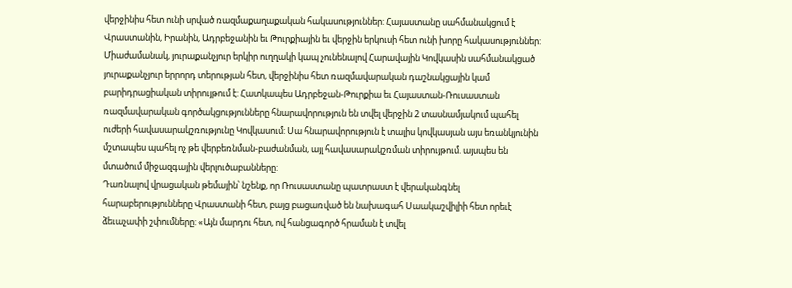վերջինիս հետ ունի սրված ռազմաքաղաքական հակասություններ: Հայաստանը սահմանակցում է Վրաստանին, Իրանին, Ադրբեջանին եւ Թուրքիային եւ վերջին երկուսի հետ ունի խորը հակասություններ: Միաժամանակ, յուրաքանչյուր երկիր ուղղակի կապ չունենալով Հարավային Կովկասին սահմանակցած յուրաքանչյուր երրորդ տերության հետ, վերջինիս հետ ռազմավարական դաշնակցային կամ բարիդրացիական տիրույթում է: Հատկապես Ադրբեջան-Թուրքիա եւ Հայաստան-Ռուսաստան ռազմավարական գործակցությունները հնարավորություն են տվել վերջին 2 տասնամյակում պահել ուժերի հավասարակշռությունը Կովկասում: Սա հնարավորություն է տալիս կովկասյան այս եռանկյունին մշտապես պահել ոչ թե վերբեռնման-բաժանման, այլ հավասարակշռման տիրույթում. այսպես են մտածում միջազգային վերլուծաբանները:
Դառնալով վրացական թեմային՝ նշենք, որ Ռուսաստանը պատրաստ է վերականգնել հարաբերությունները Վրաստանի հետ, բայց բացառված են նախագահ Սաակաշվիլիի հետ որեւէ ձեւաչափի շփումները: «Այն մարդու հետ, ով հանցագործ հրաման է տվել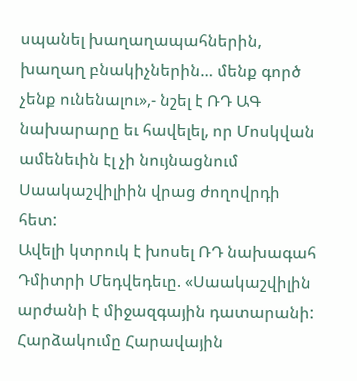սպանել խաղաղապահներին, խաղաղ բնակիչներին… մենք գործ չենք ունենալու»,- նշել է ՌԴ ԱԳ նախարարը եւ հավելել, որ Մոսկվան ամենեւին էլ չի նույնացնում Սաակաշվիլիին վրաց ժողովրդի հետ:
Ավելի կտրուկ է խոսել ՌԴ նախագահ Դմիտրի Մեդվեդեւը. «Սաակաշվիլին արժանի է միջազգային դատարանի: Հարձակումը Հարավային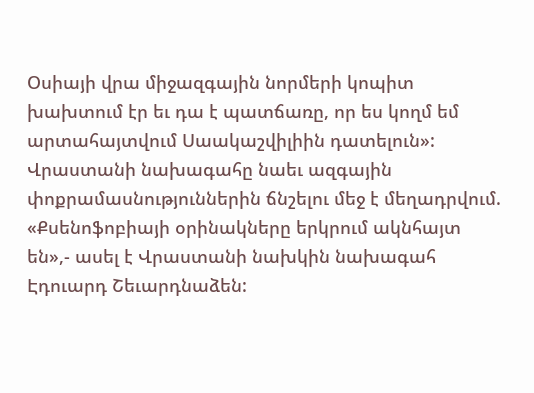Օսիայի վրա միջազգային նորմերի կոպիտ խախտում էր եւ դա է պատճառը, որ ես կողմ եմ արտահայտվում Սաակաշվիլիին դատելուն»:
Վրաստանի նախագահը նաեւ ազգային փոքրամասնություններին ճնշելու մեջ է մեղադրվում. «Քսենոֆոբիայի օրինակները երկրում ակնհայտ են»,- ասել է Վրաստանի նախկին նախագահ Էդուարդ Շեւարդնաձեն: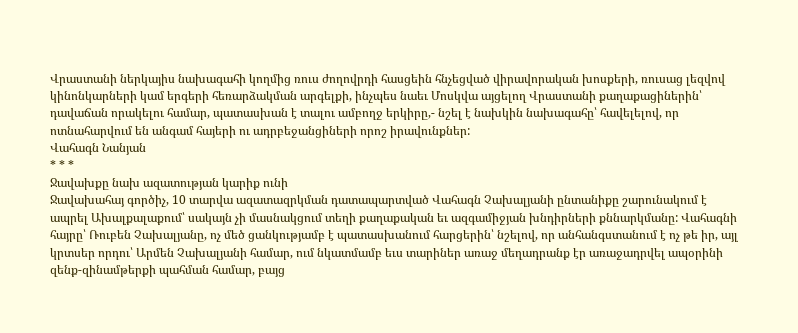Վրաստանի ներկայիս նախագահի կողմից ռուս ժողովրդի հասցեին հնչեցված վիրավորական խոսքերի, ռուսաց լեզվով կինոնկարների կամ երգերի հեռարձակման արգելքի, ինչպես նաեւ Մոսկվա այցելող Վրաստանի քաղաքացիներին՝ դավաճան որակելու համար, պատասխան է տալու ամբողջ երկիրը,- նշել է նախկին նախագահը՝ հավելելով, որ ոտնահարվում են անգամ հայերի ու ադրբեջանցիների որոշ իրավունքներ:
Վահագն Նանյան
* * *
Ջավախքը նախ ազատության կարիք ունի
Ջավախահայ գործիչ, 10 տարվա ազատազրկման դատապարտված Վահագն Չախալյանի ընտանիքը շարունակում է ապրել Ախալքալաքում՝ սակայն չի մասնակցում տեղի քաղաքական եւ ազգամիջյան խնդիրների քննարկմանը: Վահագնի հայրը՝ Ռուբեն Չախալյանը, ոչ մեծ ցանկությամբ է պատասխանում հարցերին՝ նշելով, որ անհանգստանում է ոչ թե իր, այլ կրտսեր որդու՝ Արմեն Չախալյանի համար, ում նկատմամբ եւս տարիներ առաջ մեղադրանք էր առաջադրվել ապօրինի զենք-զինամթերքի պահման համար, բայց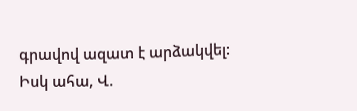գրավով ազատ է արձակվել:
Իսկ ահա, Վ.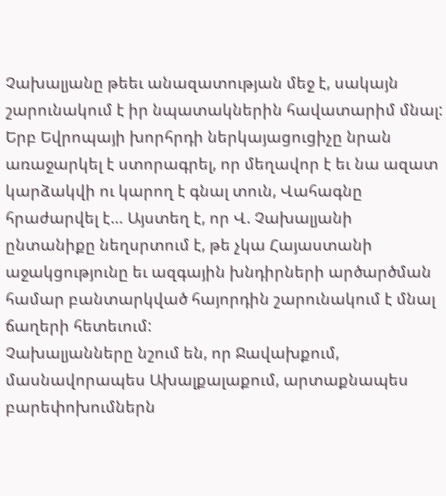Չախալյանը թեեւ անազատության մեջ է, սակայն շարունակում է իր նպատակներին հավատարիմ մնալ: Երբ Եվրոպայի խորհրդի ներկայացուցիչը նրան առաջարկել է ստորագրել, որ մեղավոր է եւ նա ազատ կարձակվի ու կարող է գնալ տուն, Վահագնը հրաժարվել է… Այստեղ է, որ Վ. Չախալյանի ընտանիքը նեղսրտում է, թե չկա Հայաստանի աջակցությունը եւ ազգային խնդիրների արծարծման համար բանտարկված հայորդին շարունակում է մնալ ճաղերի հետեւում:
Չախալյանները նշում են, որ Ջավախքում, մասնավորապես Ախալքալաքում, արտաքնապես բարեփոխումներն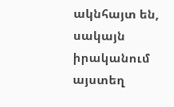ակնհայտ են, սակայն իրականում այստեղ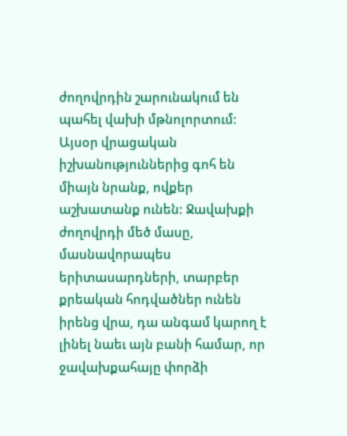ժողովրդին շարունակում են պահել վախի մթնոլորտում: Այսօր վրացական իշխանություններից գոհ են միայն նրանք, ովքեր աշխատանք ունեն: Ջավախքի ժողովրդի մեծ մասը, մասնավորապես երիտասարդների, տարբեր քրեական հոդվածներ ունեն իրենց վրա, դա անգամ կարող է լինել նաեւ այն բանի համար, որ ջավախքահայը փորձի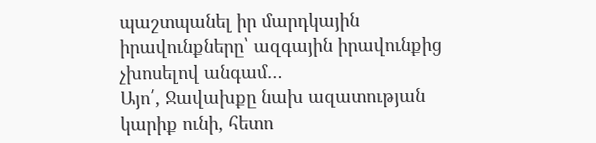պաշտպանել իր մարդկային իրավունքները՝ ազգային իրավունքից չխոսելով անգամ…
Այո՛, Ջավախքը նախ ազատության կարիք ունի, հետո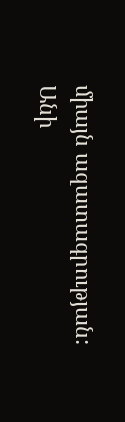միայն ազատագրության:
Անի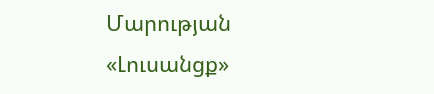Մարության
«Լուսանցք»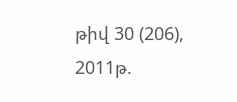թիվ 30 (206), 2011թ.